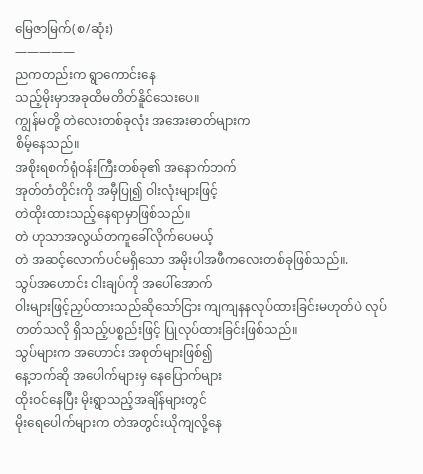မြေဇာမြက်(စ/ဆုံး)
—————
ညကတည်းက ရွာကောင်းနေ
သည့်မိုးမှာအခုထိမတိတ်နိူင်သေးပေ။
ကျွန်မတို့ တဲလေးတစ်ခုလုံး အအေးဓာတ်များက
စိမ့်နေသည်။
အစိုးရစက်ရုံဝန်းကြီးတစ်ခု၏ အနောက်ဘက်
အုတ်တံတိုင်းကို အမှီပြု၍ ဝါးလုံးများဖြင့်
တဲထိုးထားသည့်နေရာမှာဖြစ်သည်။
တဲ ဟုသာအလွယ်တကူခေါ်လိုက်ပေမယ့်
တဲ အဆင့်လောက်ပင်မရှိသော အမိုးပါအဖီကလေးတစ်ခုဖြစ်သည်။.
သွပ်အဟောင်း ငါးချပ်ကို အပေါ်အောက်
ဝါးများဖြင့်ညှပ်ထားသည်ဆိုသော်ငြား ကျကျနနလုပ်ထားခြင်းမဟုတ်ပဲ လုပ်တတ်သလို ရှိသည့်ပစ္စည်းဖြင့် ပြုလုပ်ထားခြင်းဖြစ်သည်။
သွပ်များက အဟောင်း အစုတ်များဖြစ်၍
နေ့ဘက်ဆို အပေါက်များမှ နေပြောက်များ
ထိုးဝင်နေပြီး မိုးရွာသည့်အချိန်များတွင်
မိုးရေပေါက်များက တဲအတွင်းယိုကျလို့နေ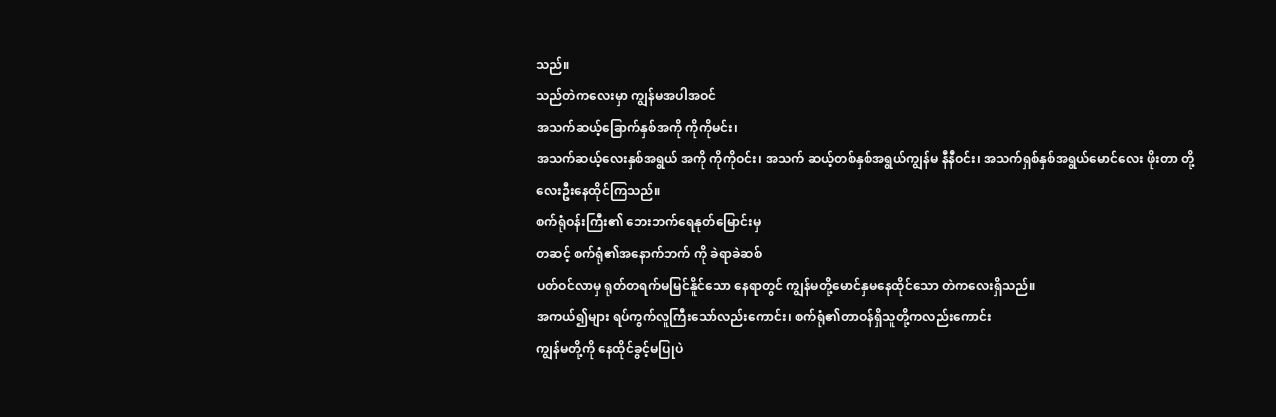သည်။
သည်တဲကလေးမှာ ကျွန်မအပါအဝင်
အသက်ဆယ့်ခြောက်နှစ်အကို ကိုကိုမင်း၊
အသက်ဆယ့်လေးနှစ်အရွယ် အကို ကိုကိုဝင်း၊ အသက် ဆယ့်တစ်နှစ်အရွယ်ကျွန်မ နီနီဝင်း၊ အသက်ရှစ်နှစ်အရွယ်မောင်လေး ဖိုးတာ တို့
လေးဦးနေထိုင်ကြသည်။
စက်ရုံဝန်းကြီး၏ ဘေးဘက်ရေနုတ်မြောင်းမှ
တဆင့် စက်ရုံ၏အနောက်ဘက် ကို ခဲရာခဲဆစ်
ပတ်ဝင်လာမှ ရုတ်တရက်မမြင်နိူင်သော နေရာတွင် ကျွန်မတို့မောင်နှမနေထိုင်သော တဲကလေးရှိသည်။
အကယ်၍များ ရပ်ကွက်လူကြီးသော်လည်းကောင်း၊ စက်ရုံ၏တာဝန်ရှိသူတို့ကလည်းကောင်း
ကျွန်မတို့ကို နေထိုင်ခွင့်မပြုပဲ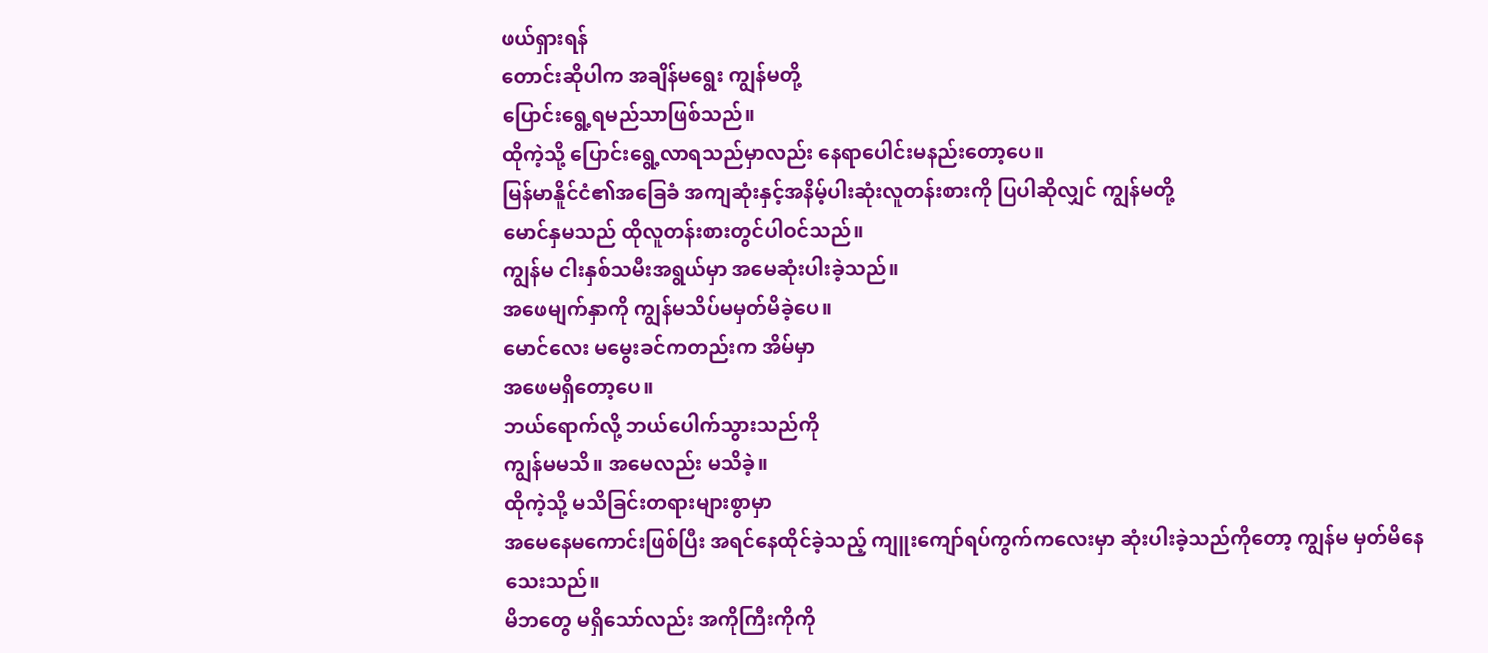ဖယ်ရှားရန်
တောင်းဆိုပါက အချိန်မရွေး ကျွန်မတို့
ပြောင်းရွေ့ရမည်သာဖြစ်သည်။
ထိုကဲ့သို့ ပြောင်းရွေ့လာရသည်မှာလည်း နေရာပေါင်းမနည်းတော့ပေ။
မြန်မာနိူင်ငံ၏အခြေခံ အကျဆုံးနှင့်အနိမ့်ပါးဆုံးလူတန်းစားကို ပြပါဆိုလျှင် ကျွန်မတို့
မောင်နှမသည် ထိုလူတန်းစားတွင်ပါဝင်သည်။
ကျွန်မ ငါးနှစ်သမီးအရွယ်မှာ အမေဆုံးပါးခဲ့သည်။
အဖေမျက်နှာကို ကျွန်မသိပ်မမှတ်မိခဲ့ပေ။
မောင်လေး မမွေးခင်ကတည်းက အိမ်မှာ
အဖေမရှိတော့ပေ။
ဘယ်ရောက်လို့ ဘယ်ပေါက်သွားသည်ကို
ကျွန်မမသိ။ အမေလည်း မသိခဲ့။
ထိုကဲ့သို့ မသိခြင်းတရားများစွာမှာ
အမေနေမကောင်းဖြစ်ပြီး အရင်နေထိုင်ခဲ့သည့် ကျူးကျော်ရပ်ကွက်ကလေးမှာ ဆုံးပါးခဲ့သည်ကိုတော့ ကျွန်မ မှတ်မိနေသေးသည်။
မိဘတွေ မရှိသော်လည်း အကိုကြီးကိုကို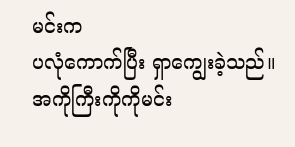မင်းက
ပလုံကောက်ပြီး ရှာကျွေးခဲ့သည်။
အကိုကြီးကိုကိုမင်း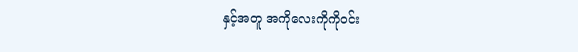နှင့်အတူ အကိုလေးကိုကိုဝင်း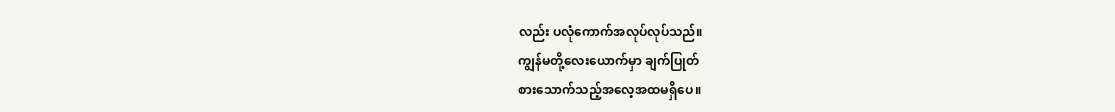လည်း ပလုံကောက်အလုပ်လုပ်သည်။
ကျွန်မတို့လေးယောက်မှာ ချက်ပြုတ်
စားသောက်သည့်အလေ့အထမရှိပေ။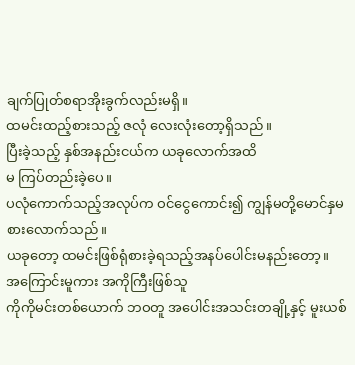ချက်ပြုတ်စရာအိုးခွက်လည်းမရှိ။
ထမင်းထည့်စားသည့် ဇလုံ လေးလုံးတော့ရှိသည်။
ပြီးခဲ့သည့် နှစ်အနည်းငယ်က ယခုလောက်အထိ
မ ကြပ်တည်းခဲ့ပေ။
ပလုံကောက်သည့်အလုပ်က ဝင်ငွေကောင်း၍ ကျွန်မတို့မောင်နှမစားလောက်သည်။
ယခုတော့ ထမင်းဖြစ်ရုံစားခဲ့ရသည့်အနပ်ပေါင်းမနည်းတော့။
အကြောင်းမူကား အကိုကြီးဖြစ်သူ
ကိုကိုမင်းတစ်ယောက် ဘဝတူ အပေါင်းအသင်းတချို့နှင့် မူးယစ်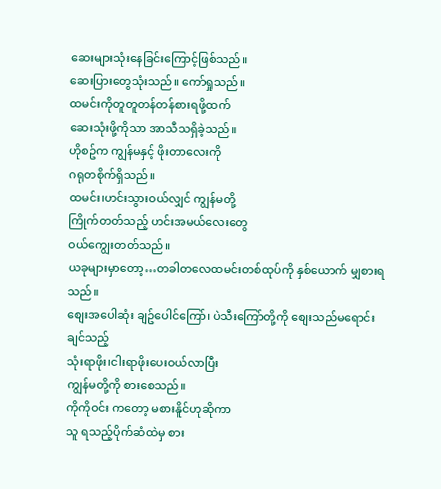ဆေးများသုံးနေခြင်းကြောင့်ဖြစ်သည်။
ဆေးပြားတွေသုံးသည်။ ကော်ရှုသည်။
ထမင်းကိုတူတူတန်တန်စားရဖို့ထက်
ဆေးသုံးဖို့ကိုသာ အာသီသရှိခဲ့သည်။
ဟိုစဥ်က ကျွန်မနှင့် ဖိုးတာလေးကို
ဂရုတစိုက်ရှိသည်။
ထမင်း၊ဟင်းသွားဝယ်လျှင် ကျွန်မတို့
ကြိုက်တတ်သည့် ဟင်းအမယ်လေးတွေ
ဝယ်ကျွေးတတ်သည်။
ယခုများမှာတော့…တခါတလေထမင်းတစ်ထုပ်ကို နှစ်ယောက် မျှစားရသည်။
စျေးအပေါဆုံး ချဥ်ပေါင်ကြော်၊ ပဲသီးကြော်တို့ကို စျေးသည်မရောင်းချင်သည့်
သုံးရာဖိုး၊ငါးရာဖိုးပေးဝယ်လာပြီး
ကျွန်မတို့ကို စားစေသည်။
ကိုကိုဝင်း ကတော့ မစားနိူင်ဟုဆိုကာ
သူ ရသည့်ပိုက်ဆံထဲမှ စား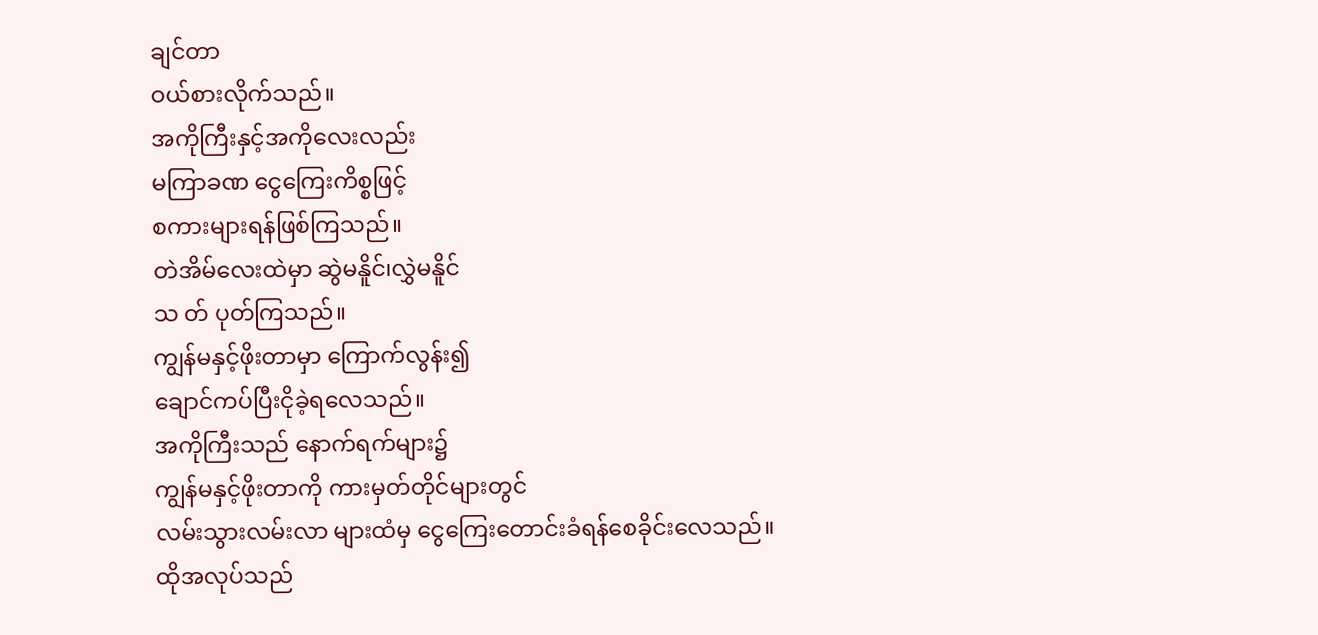ချင်တာ
ဝယ်စားလိုက်သည်။
အကိုကြီးနှင့်အကိုလေးလည်း
မကြာခဏ ငွေကြေးကိစ္စဖြင့်
စကားများရန်ဖြစ်ကြသည်။
တဲအိမ်လေးထဲမှာ ဆွဲမနိူင်၊လွှဲမနိူင်
သ တ် ပုတ်ကြသည်။
ကျွန်မနှင့်ဖိုးတာမှာ ကြောက်လွန်း၍
ချောင်ကပ်ပြီးငိုခဲ့ရလေသည်။
အကိုကြီးသည် နောက်ရက်များ၌
ကျွန်မနှင့်ဖိုးတာကို ကားမှတ်တိုင်များတွင်
လမ်းသွားလမ်းလာ များထံမှ ငွေကြေးတောင်းခံရန်စေခိုင်းလေသည်။
ထိုအလုပ်သည်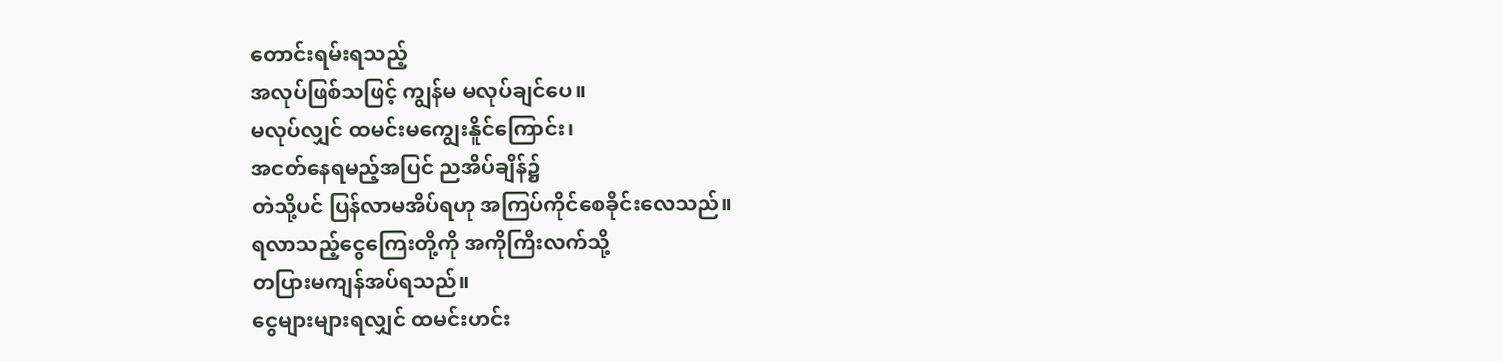တောင်းရမ်းရသည့်
အလုပ်ဖြစ်သဖြင့် ကျွန်မ မလုပ်ချင်ပေ။
မလုပ်လျှင် ထမင်းမကျွေးနိူင်ကြောင်း၊
အငတ်နေရမည့်အပြင် ညအိပ်ချိန်၌
တဲသို့ပင် ပြန်လာမအိပ်ရဟု အကြပ်ကိုင်စေခိုင်းလေသည်။
ရလာသည့်ငွေကြေးတို့ကို အကိုကြီးလက်သို့
တပြားမကျန်အပ်ရသည်။
ငွေများများရလျှင် ထမင်းဟင်း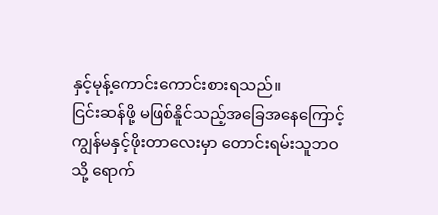နှင့်မုန့်ကောင်းကောင်းစားရသည်။
ငြင်းဆန်ဖို့ မဖြစ်နိူင်သည့်အခြေအနေကြောင့် ကျွန်မနှင့်ဖိုးတာလေးမှာ တောင်းရမ်းသူဘဝသို့ ရောက်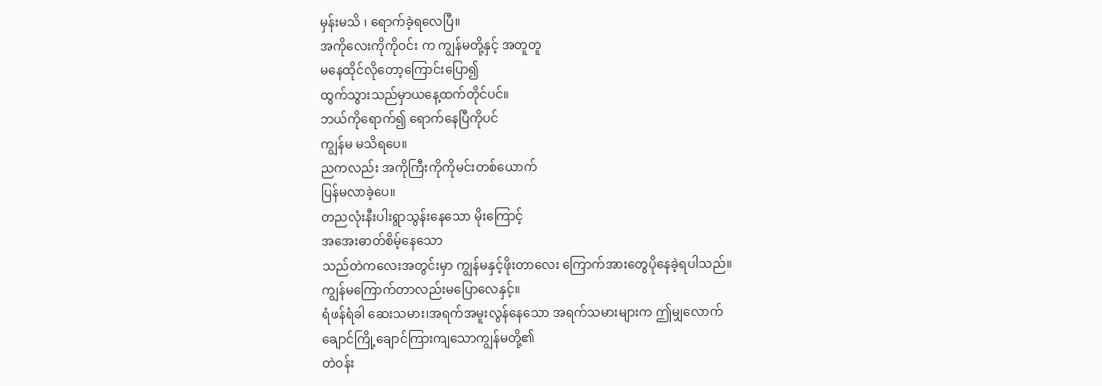မှန်းမသိ ၊ ရောက်ခဲ့ရလေပြီ။
အကိုလေးကိုကိုဝင်း က ကျွန်မတို့နှင့် အတူတူ
မနေထိုင်လိုတော့ကြောင်းပြော၍
ထွက်သွားသည်မှာယနေ့ထက်တိုင်ပင်။
ဘယ်ကိုရောက်၍ ရောက်နေပြီကိုပင်
ကျွန်မ မသိရပေ။
ညကလည်း အကိုကြီးကိုကိုမင်းတစ်ယောက်
ပြန်မလာခဲ့ပေ။
တညလုံးနီးပါးရွာသွန်းနေသော မိုးကြောင့်
အအေးဓာတ်စိမ့်နေသော
သည်တဲကလေးအတွင်းမှာ ကျွန်မနှင့်ဖိုးတာလေး ကြောက်အားတွေပိုနေခဲ့ရပါသည်။
ကျွန်မကြောက်တာလည်းမပြောလေနှင့်။
ရံဖန်ရံခါ ဆေးသမား၊အရက်အမူးလွန်နေသော အရက်သမားများက ဤမျှလောက်
ချောင်ကြို့ချောင်ကြားကျသောကျွန်မတို့၏
တဲဝန်း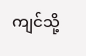ကျင်သို့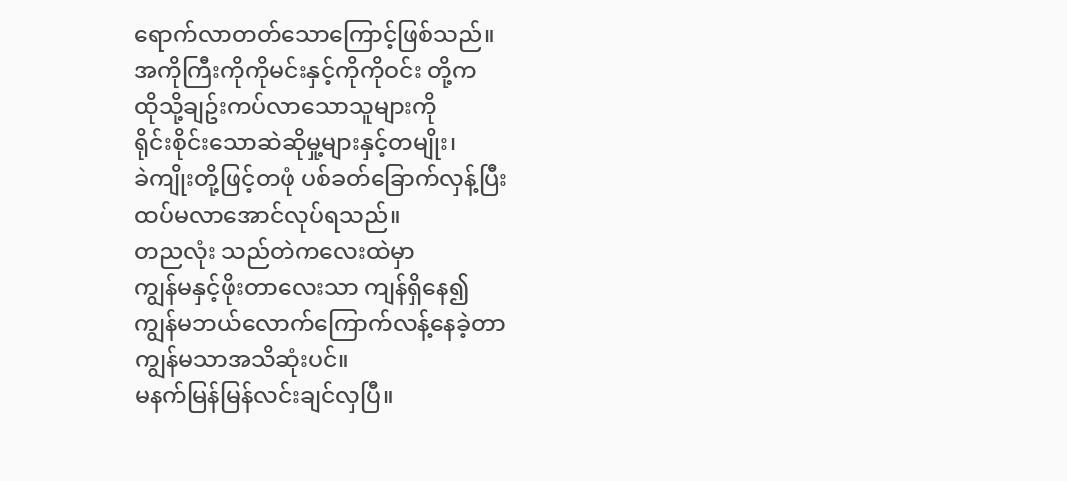ရောက်လာတတ်သောကြောင့်ဖြစ်သည်။
အကိုကြီးကိုကိုမင်းနှင့်ကိုကိုဝင်း တို့က
ထိုသို့ချဥ်းကပ်လာသောသူများကို
ရိုင်းစိုင်းသောဆဲဆိုမှု့များနှင့်တမျိုး၊
ခဲကျိုးတို့ဖြင့်တဖုံ ပစ်ခတ်ခြောက်လှန့်ပြီး
ထပ်မလာအောင်လုပ်ရသည်။
တညလုံး သည်တဲကလေးထဲမှာ
ကျွန်မနှင့်ဖိုးတာလေးသာ ကျန်ရှိနေ၍
ကျွန်မဘယ်လောက်ကြောက်လန့်နေခဲ့တာ
ကျွန်မသာအသိဆုံးပင်။
မနက်မြန်မြန်လင်းချင်လှပြီ။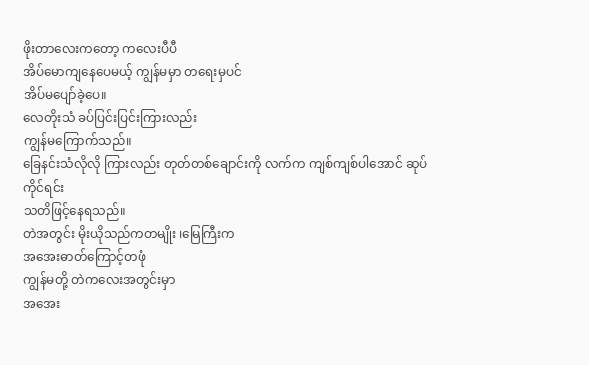ဖိုးတာလေးကတော့ ကလေးပီပီ
အိပ်မောကျနေပေမယ့် ကျွန်မမှာ တရေးမှပင်
အိပ်မပျော်ခဲ့ပေ။
လေတိုးသံ ခပ်ပြင်းပြင်းကြားလည်း
ကျွန်မကြောက်သည်။
ခြေနင်းသံလိုလို ကြားလည်း တုတ်တစ်ချောင်းကို လက်က ကျစ်ကျစ်ပါအောင် ဆုပ်ကိုင်ရင်း
သတိဖြင့်နေရသည်။
တဲအတွင်း မိုးယိုသည်ကတမျိုး ၊မြေကြီးက
အအေးဓာတ်ကြောင့်တဖုံ
ကျွန်မတို့ တဲကလေးအတွင်းမှာ
အအေး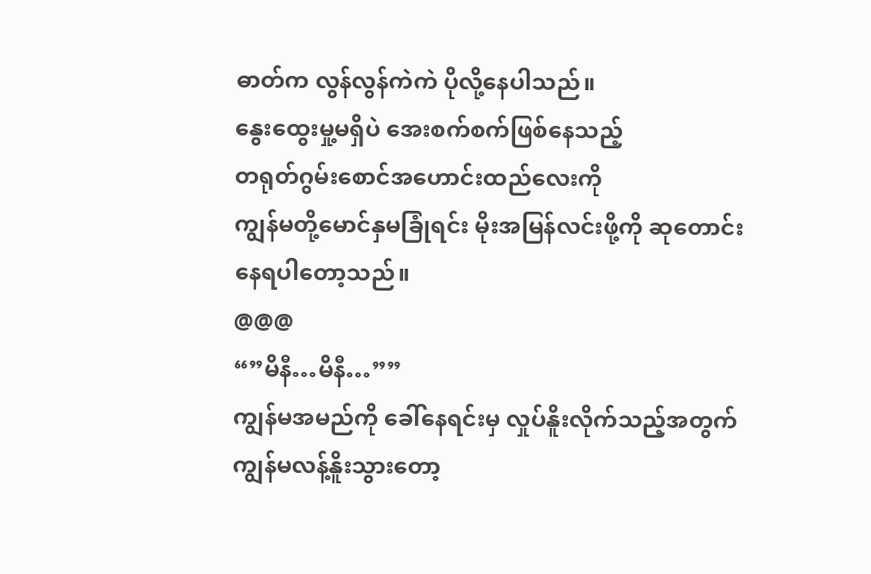ဓာတ်က လွန်လွန်ကဲကဲ ပိုလို့နေပါသည်။
နွေးထွေးမှု့မရှိပဲ အေးစက်စက်ဖြစ်နေသည့်
တရုတ်ဂွမ်းစောင်အဟောင်းထည်လေးကို
ကျွန်မတို့မောင်နှမခြုံရင်း မိုးအမြန်လင်းဖို့ကို ဆုတောင်းနေရပါတော့သည်။
@@@
“”မိနီ…မိနီ…””
ကျွန်မအမည်ကို ခေါ်နေရင်းမှ လှုပ်နိူးလိုက်သည့်အတွက် ကျွန်မလန့်နိူးသွားတော့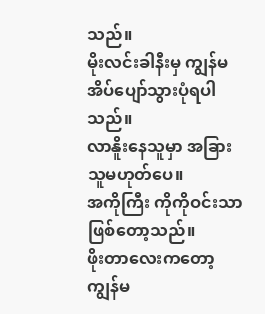သည်။
မိုးလင်းခါနီးမှ ကျွန်မအိပ်ပျော်သွားပုံရပါသည်။
လာနိူးနေသူမှာ အခြားသူမဟုတ်ပေ။
အကိုကြီး ကိုကိုဝင်းသာဖြစ်တော့သည်။
ဖိုးတာလေးကတော့ ကျွန်မ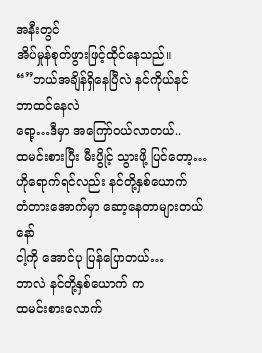အနီးတွင်
အိပ်မှုန်စုတ်ဖွားဖြင့်ထိုင်နေသည်။
“”ဘယ်အချိန်ရှိနေပြီလဲ နင်ကိုယ်နင်
ဘာထင်နေလဲ
ရော့…ဒီမှာ အကြော်ဝယ်လာတယ်..
ထမင်းစားပြီး မီးပွိုင့် သွားဖို့ ပြင်တော့…
ဟိုရောက်ရင်လည်း နင်တို့နှစ်ယောက်
တံတားအောက်မှာ ဆော့နေတာများတယ်နော်
ငါ့ကို အောင်ပု ပြန်ပြောတယ်…
ဘာလဲ နင်တို့နှစ်ယောက် က
ထမင်းစားလောက်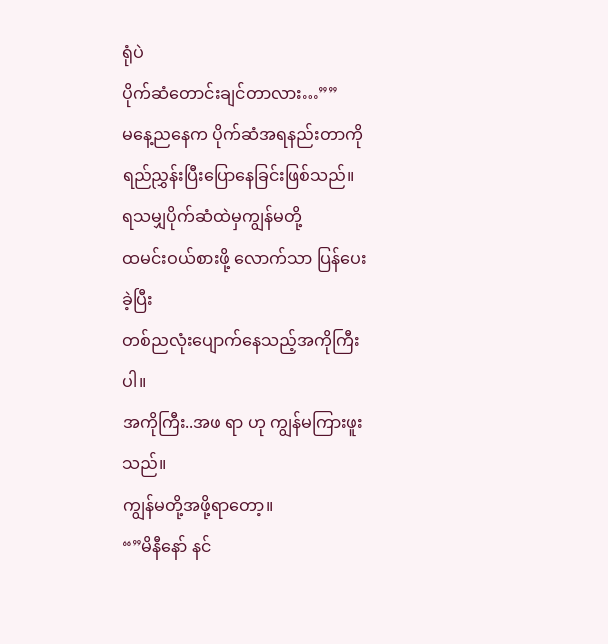ရုံပဲ
ပိုက်ဆံတောင်းချင်တာလား…””
မနေ့ညနေက ပိုက်ဆံအရနည်းတာကို
ရည်ညွှန်းပြီးပြောနေခြင်းဖြစ်သည်။
ရသမျှပိုက်ဆံထဲမှကျွန်မတို့
ထမင်းဝယ်စားဖို့ လောက်သာ ပြန်ပေးခဲ့ပြီး
တစ်ညလုံးပျောက်နေသည့်အကိုကြီးပါ။
အကိုကြီး..အဖ ရာ ဟု ကျွန်မကြားဖူးသည်။
ကျွန်မတို့အဖို့ရာတော့။
“”မိနီနော် နင်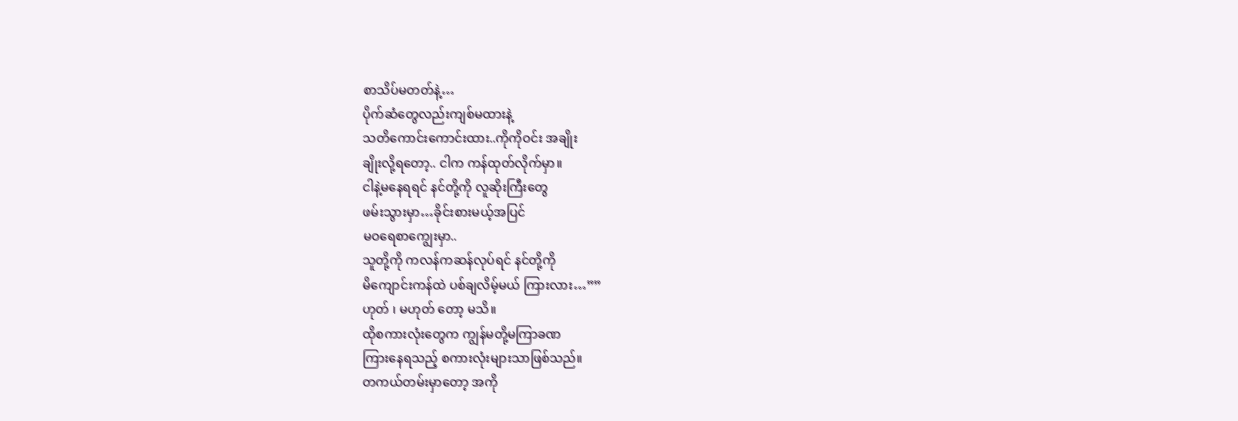စာသိပ်မတတ်နဲ့…
ပိုက်ဆံတွေလည်းကျစ်မထားနဲ့
သတိကောင်းကောင်းထား..ကိုကိုဝင်း အချိုး
ချိုးလို့ရတော့.. ငါက ကန်ထုတ်လိုက်မှာ။
ငါနဲ့မနေရရင် နင်တို့ကို လူဆိုးကြီးတွေ
ဖမ်းသွားမှာ…ခိုင်းစားမယ့်အပြင်
မဝရေစာကျွေးမှာ..
သူတို့ကို ကလန်ကဆန်လုပ်ရင် နင်တို့ကို
မိကျောင်းကန်ထဲ ပစ်ချလိမ့်မယ် ကြားလား…””
ဟုတ် ၊ မဟုတ် တော့ မသိ။
ထိုစကားလုံးတွေက ကျွန်မတို့မကြာခဏ
ကြားနေရသည့် စကားလုံးများသာဖြစ်သည်။
တကယ်တမ်းမှာတော့ အကို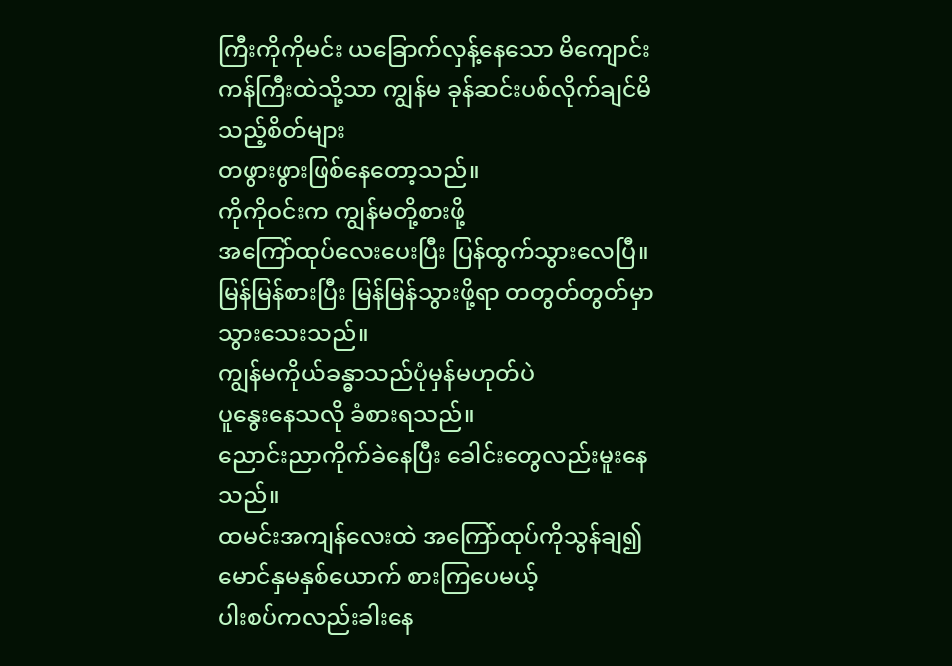ကြီးကိုကိုမင်း ယခြောက်လှန့်နေသော မိကျောင်းကန်ကြီးထဲသို့သာ ကျွန်မ ခုန်ဆင်းပစ်လိုက်ချင်မိသည့်စိတ်များ
တဖွားဖွားဖြစ်နေတော့သည်။
ကိုကိုဝင်းက ကျွန်မတို့စားဖို့
အကြော်ထုပ်လေးပေးပြီး ပြန်ထွက်သွားလေပြီ။
မြန်မြန်စားပြီး မြန်မြန်သွားဖို့ရာ တတွတ်တွတ်မှာသွားသေးသည်။
ကျွန်မကိုယ်ခန္ဓာသည်ပုံမှန်မဟုတ်ပဲ
ပူနွေးနေသလို ခံစားရသည်။
ညောင်းညာကိုက်ခဲနေပြီး ခေါင်းတွေလည်းမူးနေသည်။
ထမင်းအကျန်လေးထဲ အကြော်ထုပ်ကိုသွန်ချ၍ မောင်နှမနှစ်ယောက် စားကြပေမယ့်
ပါးစပ်ကလည်းခါးနေ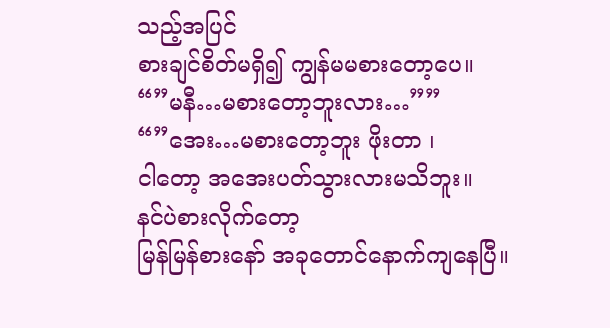သည့်အပြင်
စားချင်စိတ်မရှိ၍ ကျွန်မမစားတော့ပေ။
“”မနီ…မစားတော့ဘူးလား…””
“”အေး…မစားတော့ဘူး ဖိုးတာ ၊
ငါတော့ အအေးပတ်သွားလားမသိဘူး။
နင်ပဲစားလိုက်တော့
မြန်မြန်စားနော် အခုတောင်နောက်ကျနေပြီ။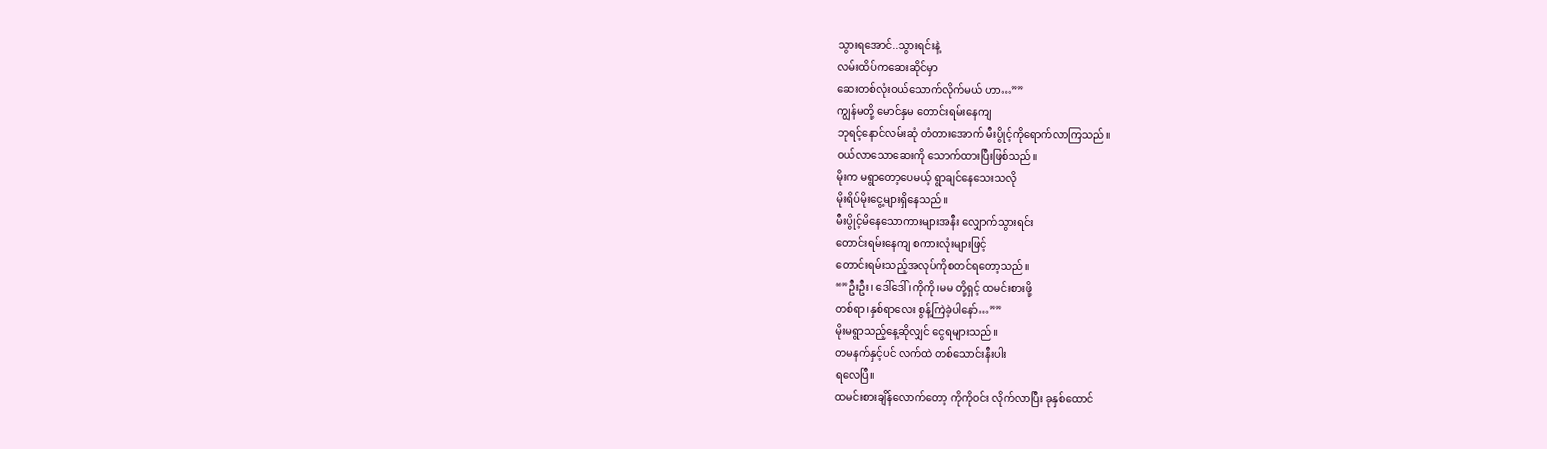သွားရအောင်..သွားရင်းနဲ့
လမ်းထိပ်ကဆေးဆိုင်မှာ
ဆေးတစ်လုံးဝယ်သောက်လိုက်မယ် ဟာ…””
ကျွန်မတို့ မောင်နှမ တောင်းရမ်းနေကျ
ဘုရင့်နောင်လမ်းဆုံ တံတားအောက် မီးပွိုင့်ကိုရောက်လာကြသည်။
ဝယ်လာသောဆေးကို သောက်ထားပြီးဖြစ်သည်။
မိုးက မရွာတော့ပေမယ့် ရွာချင်နေသေးသလို
မိုးရိပ်မိုးငွေ့များရှိနေသည်။
မီးပွိုင့်မိနေသောကားများအနီး လျှောက်သွားရင်း
တောင်းရမ်းနေကျ စကားလုံးများဖြင့်
တောင်းရမ်းသည့်အလုပ်ကိုစတင်ရတော့သည်။
“”ဦးဦး၊ ဒေါ်ဒေါ် ၊ကိုကို၊မမ တို့ရှင့် ထမင်းစားဖို့
တစ်ရာ၊နှစ်ရာလေး စွန့်ကြဲခဲ့ပါနော်…””
မိုးမရွာသည့်နေ့ဆိုလျှင် ငွေရများသည်။
တမနက်နှင့်ပင် လက်ထဲ တစ်သောင်းနီးပါး
ရလေပြီ။
ထမင်းစားချိန်လောက်တော့ ကိုကိုဝင်း လိုက်လာပြီး ခုနှစ်ထောင်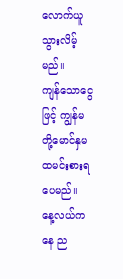လောက်ယူသွားလိမ့်မည်။
ကျန်သောငွေဖြင့် ကျွန်မတို့မောင်နှမ
ထမင်းစားရပေမည်။
နေ့လယ်ကနေ ည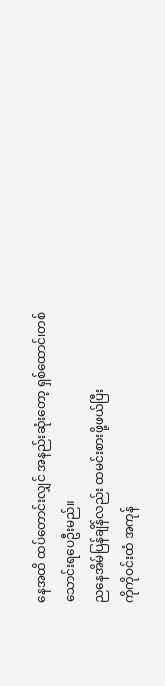နေအထိ ထပ်တောင်းလျှင် အနည်းဆုံးတော့ ရှစ်ထောင်၊တစ်သောင်းရပေဦးမည်။
ညနေအိမ်ပြန်ချိန်လည်း ထမင်းစားဖို့ဖယ်ပြီး
ကိုကိုဝင်းထံ အကုန်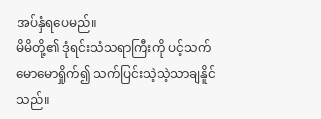အပ်နှံရပေမည်။
မိမိတို့၏ ဒုံရင်းသံသရာကြီးကို ပင့်သက်မောမောရှိုက်၍ သက်ပြင်းသဲ့သဲ့သာချနိူင်သည်။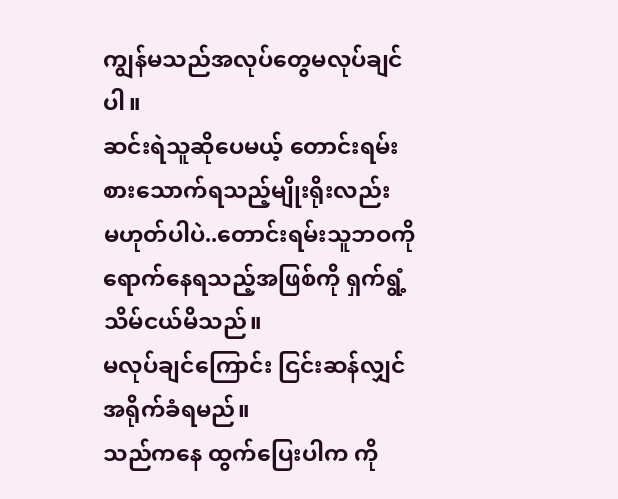ကျွန်မသည်အလုပ်တွေမလုပ်ချင်ပါ။
ဆင်းရဲသူဆိုပေမယ့် တောင်းရမ်း
စားသောက်ရသည့်မျိုးရိုးလည်း
မဟုတ်ပါပဲ..တောင်းရမ်းသူဘဝကို
ရောက်နေရသည့်အဖြစ်ကို ရှက်ရွံ့သိမ်ငယ်မိသည်။
မလုပ်ချင်ကြောင်း ငြင်းဆန်လျှင် အရိုက်ခံရမည်။
သည်ကနေ ထွက်ပြေးပါက ကို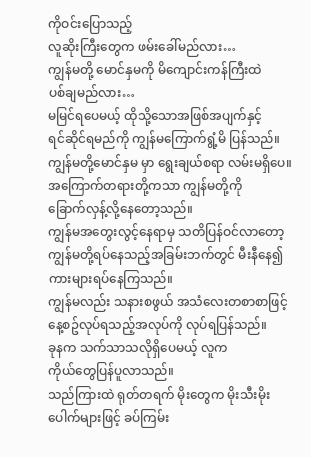ကိုဝင်းပြောသည့်
လူဆိုးကြီးတွေက ဖမ်းခေါ်မည်လား…
ကျွန်မတို့ မောင်နှမကို မိကျောင်းကန်ကြီးထဲ
ပစ်ချမည်လား…
မမြင်ရပေမယ့် ထိုသို့သောအဖြစ်အပျက်နှင့်
ရင်ဆိုင်ရမည်ကို ကျွန်မကြောက်ရွံ့မိ ပြန်သည်။
ကျွန်မတို့မောင်နှမ မှာ ရွေးချယ်စရာ လမ်းမရှိပေ။
အကြောက်တရားတို့ကသာ ကျွန်မတို့ကို
ခြောက်လှန့်လို့နေတော့သည်။
ကျွန်မအတွေးလွင့်နေရာမှ သတိပြန်ဝင်လာတော့ ကျွန်မတို့ရပ်နေသည့်အခြမ်းဘက်တွင် မီးနီနေ၍ ကားများရပ်နေကြသည်။
ကျွန်မလည်း သနားစဖွယ် အသံလေးတစာစာဖြင့်
နေ့စဥ်လုပ်ရသည့်အလုပ်ကို လုပ်ရပြန်သည်။
ခုနက သက်သာသလိုရှိပေမယ့် လူက
ကိုယ်တွေပြန်ပူလာသည်။
သည်ကြားထဲ ရုတ်တရက် မိုးတွေက မိုးသီးမိုးပေါက်များဖြင့် ခပ်ကြမ်း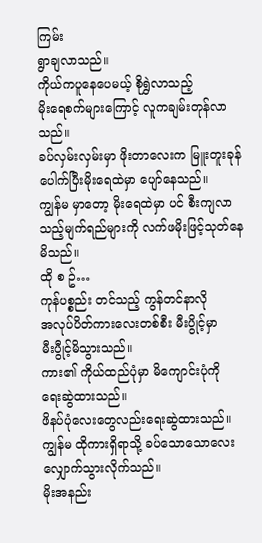ကြမ်း
ရွာချလာသည်။
ကိုယ်ကပူနေပေမယ့် စိုရွှဲလာသည့်
မိုးရေစက်များကြောင့် လူကချမ်းတုန်လာသည်။
ခပ်လှမ်းလှမ်းမှာ ဖိုးတာလေးက မြူးတူးခုန်ပေါက်ပြီးမိုးရေထဲမှာ ပျော်နေသည်။
ကျွန်မ မှာတော့ မိုးရေထဲမှာ ပင် စီးကျလာသည့်မျက်ရည်များကို လက်ဖမိုးဖြင့်သုတ်နေမိသည်။
ထို စ ဥ်…
ကုန်ပစ္စည်း တင်သည့် ကွန်တင်နာလို
အလုပ်ပိတ်ကားလေးတစ်စီး မီးပွိုင့်မှာ
မီးပွီုင့်မိသွားသည်။
ကား၏ ကိုယ်ထည်ပုံမှာ မိကျောင်းပုံကို
ရေးဆွဲထားသည်။
ဖိနပ်ပုံလေးတွေလည်းရေးဆွဲထားသည်။
ကျွန်မ ထိုကားရှိရာသို့ ခပ်သောသောလေး
လျှောက်သွားလိုက်သည်။
မိုးအနည်း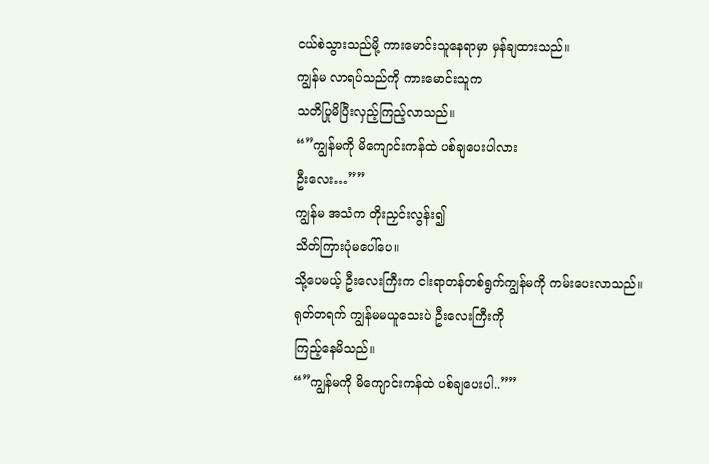ငယ်စဲသွားသည်မို့ ကားမောင်းသူနေရာမှာ မှန်ချထားသည်။
ကျွန်မ လာရပ်သည်ကို ကားမောင်းသူက
သတိပြုမိပြီးလှည့်ကြည့်လာသည်။
“”ကျွန်မကို မိကျောင်းကန်ထဲ ပစ်ချပေးပါလား
ဦးလေး…””
ကျွန်မ အသံက တိုးညှင်းလွန်း၍
သိတ်ကြားပုံမပေါ်ပေ။
သို့ပေမယ့် ဦးလေးကြီးက ငါးရာတန်တစ်ရွက်ကျွန်မကို ကမ်းပေးလာသည်။
ရုတ်တရက် ကျွန်မမယူသေးပဲ ဦးလေးကြီးကို
ကြည့်နေမိသည်။
“”ကျွန်မကို မိကျောင်းကန်ထဲ ပစ်ချပေးပါ..””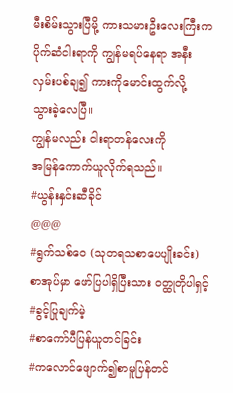မီးစိမ်းသွားပြီမို့ ကားသမားဦးလေးကြီးက
ပိုက်ဆံငါးရာကို ကျွန်မရပ်နေရာ အနီး
လှမ်းပစ်ချ၍ ကားကိုမောင်းထွက်လို့
သွားခဲ့လေပြီ။
ကျွန်မလည်း ငါးရာတန်လေးကို
အမြန်ကောက်ယူလိုက်ရသည်။
#ယွန်းနှင်းဆီခိုင်
@@@
#ရွက်သစ်ဝေ (သုတရသစာပေပျိုးခင်း)
စာအုပ်မှာ ဖော်ပြပါရှိပြီးသား ဝတ္ထုတိုပါရှင့်
#ခွင့်ပြုချက်မဲ့
#စာကော်ပီပြန်ယူတင်ခြင်း
#ကလောင်ဖျောက်၍စာမူပြန်တင်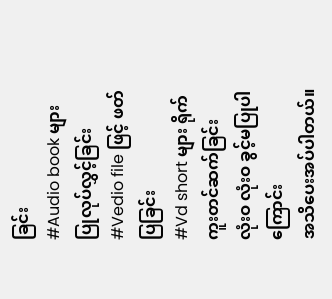ခြင်း
#Audio book များပြုလုပ်လွှင့်ခြင်း
#Vedio file ဖြင့် ဖတ်ပြခြင်း
#Vd short များ ရိုက်ကူးတင်ဆက်ခြင်း
လုံးဝ လုံးဝ ခွင့်မပြုပါကြောင်း
အသိပေးအပ်ပါတယ်။